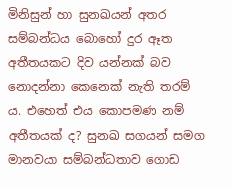මිනිසුන් හා සුනඛයන් අතර සම්බන්ධය බොහෝ දුර ඈත අතීතයකට දිව යන්නක් බව නොදන්නා කෙනෙක් නැති තරම් ය. එහෙත් එය කොපමණ නම් අතීතයක් ද? සුනඛ සගයන් සමග මානවයා සම්බන්ධතාව ගොඩ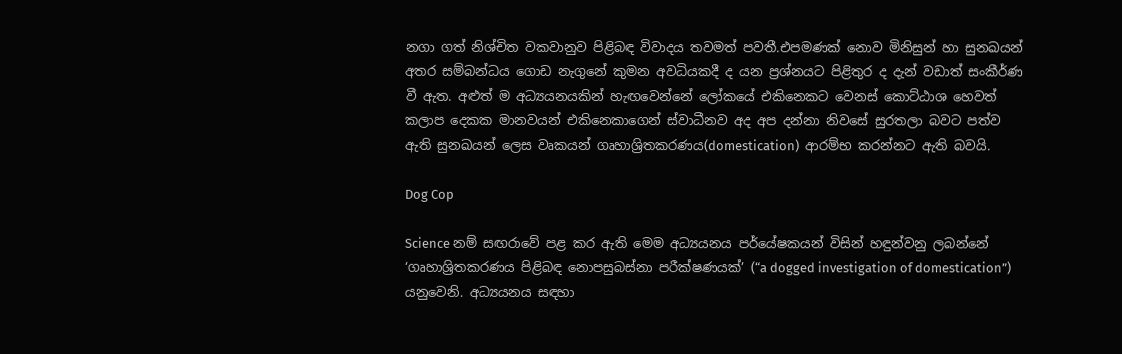නගා ගත් නිශ්චිත වකවානුව පිළිබඳ විවාදය තවමත් පවතී.එපමණක් නොව මිනිසුන් හා සුනඛයන් අතර සම්බන්ධය ගොඩ නැගුනේ කුමන අවධියකදී ද යන ප්‍රශ්නයට පිළිතුර ද දැන් වඩාත් සංකීර්ණ වී ඇත. අළුත් ම අධ්‍යයනයකින් හැඟවෙන්නේ ලෝකයේ එකිනෙකට වෙනස් කොට්ඨාශ හෙවත් කලාප දෙකක මානවයන් එකිනෙකාගෙන් ස්වාධීනව අද අප දන්නා නිවසේ සුරතලා බවට පත්ව ඇති සුනඛයන් ලෙස වෘකයන් ගෘහාශ්‍රිතකරණය(domestication)  ආරම්භ කරන්නට ඇති බවයි.

Dog Cop

Science නම් සඟරාවේ පළ කර ඇති මෙම අධ්‍යයනය පර්යේෂකයන් විසින් හඳුන්වනු ලබන්නේ ‘ගෘහාශ්‍රිතකරණය පිළිබඳ නොපසුබස්නා පරීක්ෂණයක්’ (“a dogged investigation of domestication”) යනුවෙනි. අධ්‍යයනය සඳහා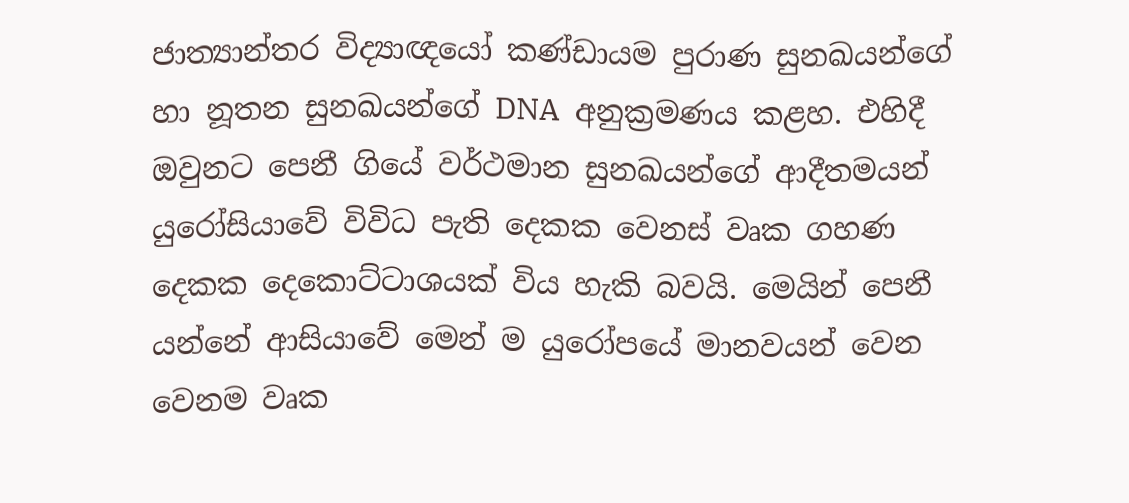ජාත්‍යාන්තර විද්‍යාඥයෝ කණ්ඩායම පුරාණ සුනඛයන්ගේ හා නූතන සුනඛයන්ගේ DNA  අනුක්‍රමණය කළහ. එහිදී ඔවුනට පෙනී ගියේ වර්ථමාන සුනඛයන්ගේ ආදීතමයන් යුරෝසියාවේ විවිධ පැති දෙකක වෙනස් වෘක ගහණ දෙකක දෙකොට්ටාශයක් විය හැකි බවයි. මෙයින් පෙනී යන්නේ ආසියාවේ මෙන් ම යුරෝපයේ මානවයන් වෙන වෙනම වෘක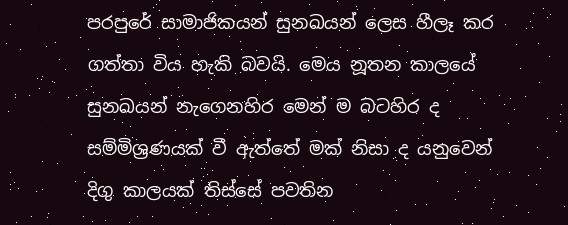පරපුරේ සාමාජිකයන් සුනඛයන් ලෙස හීලෑ කර ගත්තා විය හැකි බවයි. මෙය නූතන කාලයේ සුනඛයන් නැගෙනහිර මෙන් ම බටහිර ද සම්මිශ්‍රණයක් වී ඇත්තේ මක් නිසා ද යනුවෙන් දිගු කාලයක් තිස්සේ පවතින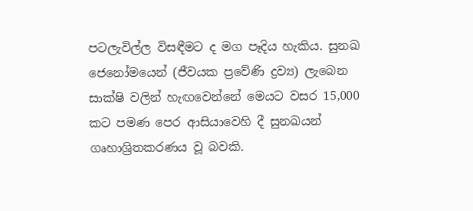පටලැවිල්ල විසඳීමට ද මග පෑදිය හැකිය. සුනඛ ජෙනෝමයෙන් (ජීවයක ප්‍රවේණි ද්‍රව්‍ය) ලැබෙන සාක්ෂි වලින් හැඟවෙන්නේ මෙයට වසර 15,000 කට පමණ පෙර ආසියාවෙහි දී සුනඛයන් ගෘහාශ්‍රිතකරණය වූ බවකි.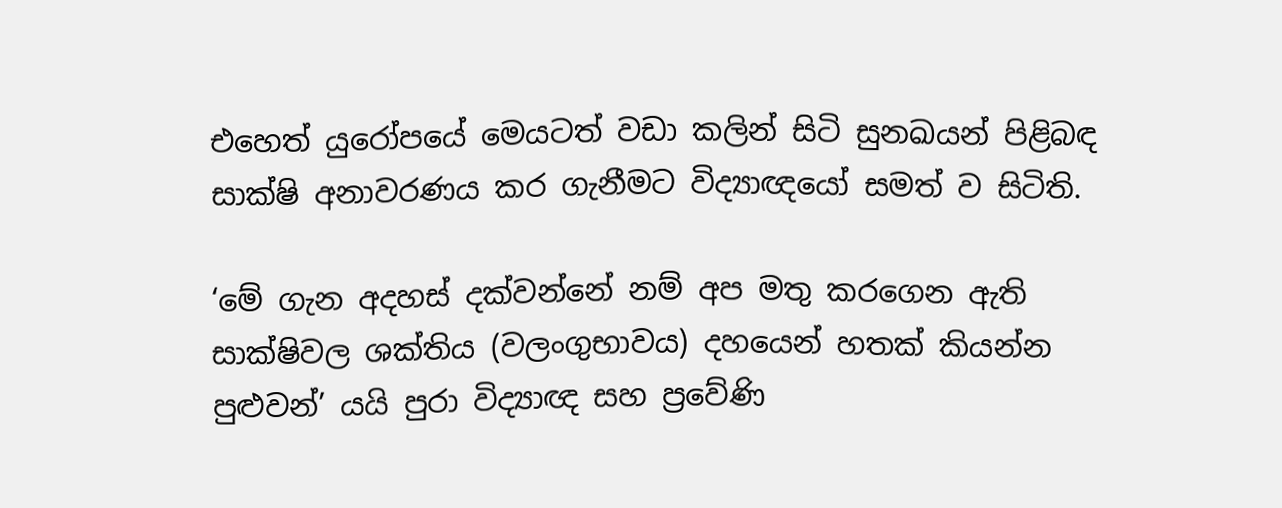එහෙත් යුරෝපයේ මෙයටත් වඩා කලින් සිටි සුනඛයන් පිළිබඳ සාක්ෂි අනාවරණය කර ගැනීමට විද්‍යාඥයෝ සමත් ව සිටිති.

‘මේ ගැන අදහස් දක්වන්නේ නම් අප මතු කරගෙන ඇති සාක්ෂිවල ශක්තිය (වලංගුභාවය) දහයෙන් හතක් කියන්න පුළුවන්’ යයි පුරා විද්‍යාඥ සහ ප්‍රවේණි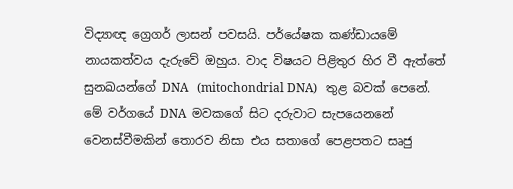විද්‍යාඥ ග්‍රෙගර් ලාසන් පවසයි. පර්යේෂක කණ්ඩායමේ නායකත්වය දැරුවේ ඔහුය. වාද විෂයට පිළිතුර හිර වී ඇත්තේ සුනඛයන්ගේ DNA   (mitochondrial DNA)   තුළ බවක් පෙනේ. මේ වර්ගයේ DNA  මවකගේ සිට දරුවාට සැපයෙනනේ වෙනස්වීමකින් තොරව නිසා එය සතාගේ පෙළපතට සෘජු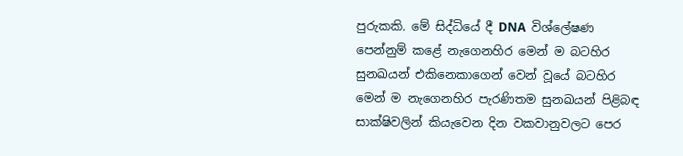පුරුකකි. මේ සිද්ධියේ දී DNA  විශ්ලේෂණ පෙන්නුම් කළේ නැගෙනහිර මෙන් ම බටහිර සුනඛයන් එකිනෙකාගෙන් වෙන් වූයේ බටහිර මෙන් ම නැගෙනහිර පැරණිතම සුනඛයන් පිළිබඳ සාක්ෂිවලින් කියැවෙන දින වකවානුවලට පෙර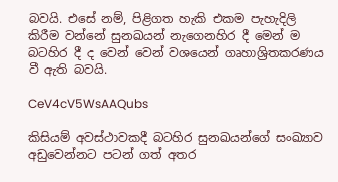බවයි. එසේ නම්, පිළිගත හැකි එකම පැහැදිලි කිරීම වන්නේ සුනඛයන් නැගෙනහිර දී මෙන් ම බටහිර දී ද වෙන් වෙන් වශයෙන් ගෘහාශ්‍රිතකරණය වී ඇති බවයි.

CeV4cV5WsAAQubs

කිසියම් අවස්ථාවකදී බටහිර සුනඛයන්ගේ සංඛ්‍යාව අඩුවෙන්නට පටන් ගත් අතර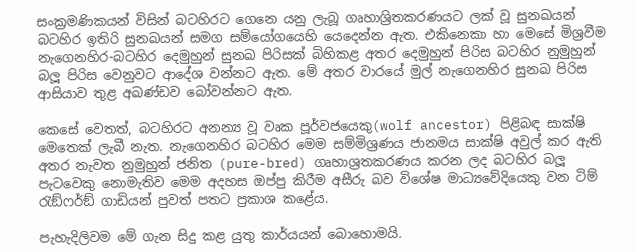සංක්‍රමණිකයන් විසින් බටහිරට ගෙනෙ යනු ලැබූ ගෘහාශ්‍රිතකරණයට ලක් වූ සුනඛයන් බටහිර ඉතිරි සුනඛයන් සමග සම්යෝගයෙහි යෙදෙන්න ඇත. එකිනෙකා හා මෙසේ මිශ්‍රවීම නැගෙනහිර-බටහිර දෙමුහුන් සුනඛ පිරිසක් බිහිකළ අතර දෙමුහුන් පිරිස බටහිර නුමුහුන් බලූ පිරිස වෙනුවට ආදේශ වන්නට ඇත. මේ අතර වාරයේ මුල් නැගෙනහිර සුනඛ පිරිස ආසියාව තුළ අඛණ්ඩව බෝවන්නට ඇත.

කෙසේ වෙතත්, බටහිරට අනන්‍ය වූ වෘක පූර්වජයෙකු(wolf ancestor) පිළිබඳ සාක්ෂි මෙතෙක් ලැබී නැත. නැගෙනහිර බටහිර මෙම සම්මිශ්‍රණය ජානමය සාක්ෂි අවුල් කර ඇති අතර නැවත නුමුහුන් ජනිත (pure-bred) ගෘහාශ්‍රතකරණය කරන ලද බටහිර බලූ පැටවෙකු නොමැතිව මෙම අදහස ඔප්පු කිරීම අසීරු බව විශේෂ මාධ්‍යවේදියෙකු වන ටිම් රැඞ්ෆර්ඞ් ගාඩියන් පුවත් පතට ප්‍රකාශ කළේය.

පැහැදිලිවම මේ ගැන සිදු කළ යුතු කාර්යයන් බොහොමයි.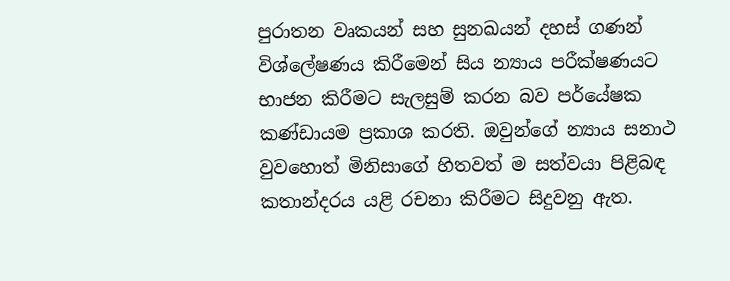පුරාතන වෘකයන් සහ සුනඛයන් දහස් ගණන් විශ්ලේෂණය කිරීමෙන් සිය න්‍යාය පරීක්ෂණයට භාජන කිරීමට සැලසුම් කරන බව පර්යේෂක කණ්ඩායම ප්‍රකාශ කරති. ඔවුන්ගේ න්‍යාය සනාථ වුවහොත් මිනිසාගේ හිතවත් ම සත්වයා පිළිබඳ කතාන්දරය යළි රචනා කිරීමට සිදුවනු ඇත.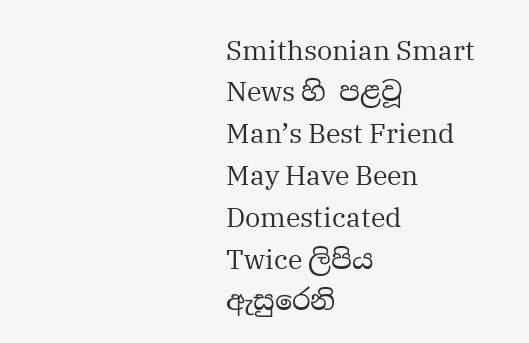Smithsonian Smart News හි පළවූ Man’s Best Friend May Have Been Domesticated Twice ලිපිය ඇසුරෙනි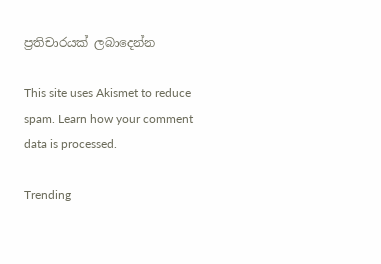ප්‍රතිචාරයක් ලබාදෙන්න

This site uses Akismet to reduce spam. Learn how your comment data is processed.

Trending